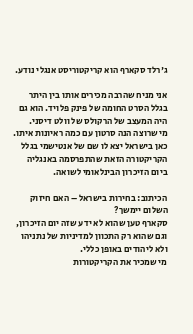ג'רלד סקארף הוא קריקטוריסט אנגלי נודע.

אני מניח שהרבה מכירים אותו בין היתר בגלל הסרט החומה של פינק פלויד. הוא גם היה המעצב של הרקולס של וולט דיסני.
מי שרוצה הנה סרטון עם כמה ראיונות איתו.
כאן בישראל יצא לו שם של אנטישמי בגלל הקריקטורה הזאת שהתפרסמה באנגליה ביום הזיכרון הבינלאומי לשואה.

הכיתוב: בחירות בישראל – האם חיזוק השלום יימשך?
סקארף טען שהוא לא ידע שזה יום הזיכרון, וגם שהוא רק התכוון למדיניות של נתניהו ולא ליהודים באופן כללי.
מי שמכיר את הקריקטורות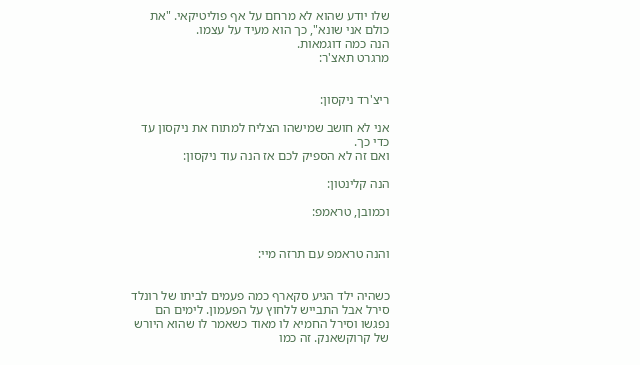שלו יודע שהוא לא מרחם על אף פוליטיקאי. "את כולם אני שונא", כך הוא מעיד על עצמו.
הנה כמה דוגמאות.
מרגרט תאצ'ר:


ריצ'רד ניקסון:

אני לא חושב שמישהו הצליח למתוח את ניקסון עד כדי כך.
ואם זה לא הספיק לכם אז הנה עוד ניקסון:

הנה קלינטון:

וכמובן, טראמפ:


והנה טראמפ עם תרזה מיי:


כשהיה ילד הגיע סקארף כמה פעמים לביתו של רונלד סירל אבל התבייש ללחוץ על הפעמון. לימים הם נפגשו וסירל החמיא לו מאוד כשאמר לו שהוא היורש של קרוקשאנק. זה כמו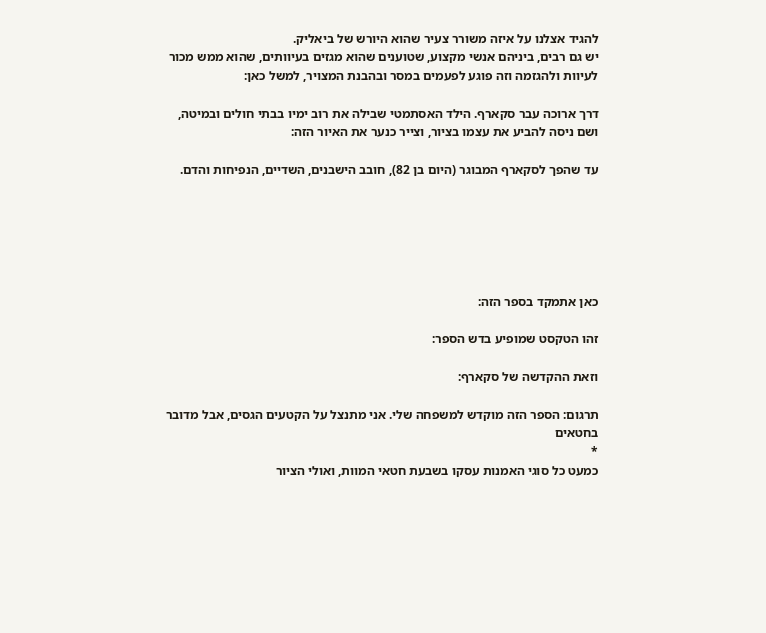להגיד אצלנו על איזה משורר צעיר שהוא היורש של ביאליק.
יש גם רבים, ביניהם אנשי מקצוע, שטוענים שהוא מגזים בעיוותים, שהוא ממש מכור לעיוות ולהגזמה וזה פוגע לפעמים במסר ובהבנת המצויר, למשל כאן:

דרך ארוכה עבר סקארף. הילד האסתמטי שבילה את רוב ימיו בבתי חולים ובמיטה, ושם ניסה להביע את עצמו בציור, וצייר כנער את האיור הזה:

עד שהפך לסקארף המבוגר (היום בן 82), חובב הישבנים, השדיים, הנפיחות והדם.






כאן אתמקד בספר הזה:

זהו הטקסט שמופיע בדש הספר:

וזאת ההקדשה של סקארף:

תרגום: הספר הזה מוקדש למשפחה שלי. אני מתנצל על הקטעים הגסים, אבל מדובר בחטאים
*
כמעט כל סוגי האמנות עסקו בשבעת חטאי המוות, ואולי הציור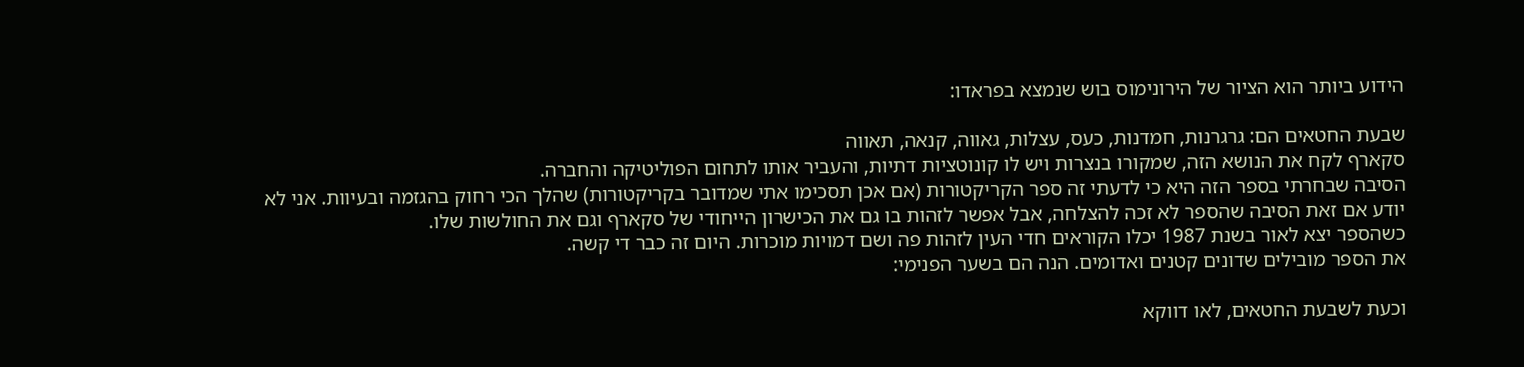הידוע ביותר הוא הציור של הירונימוס בוש שנמצא בפראדו:

שבעת החטאים הם: גרגרנות, חמדנות, כעס, עצלות, גאווה, קנאה, תאווה
סקארף לקח את הנושא הזה, שמקורו בנצרות ויש לו קונוטציות דתיות, והעביר אותו לתחום הפוליטיקה והחברה.
הסיבה שבחרתי בספר הזה היא כי לדעתי זה ספר הקריקטורות (אם אכן תסכימו אתי שמדובר בקריקטורות) שהלך הכי רחוק בהגזמה ובעיוות. אני לא יודע אם זאת הסיבה שהספר לא זכה להצלחה, אבל אפשר לזהות בו גם את הכישרון הייחודי של סקארף וגם את החולשות שלו.
כשהספר יצא לאור בשנת 1987 יכלו הקוראים חדי העין לזהות פה ושם דמויות מוכרות. היום זה כבר די קשה.
את הספר מובילים שדונים קטנים ואדומים. הנה הם בשער הפנימי:

וכעת לשבעת החטאים, לאו דווקא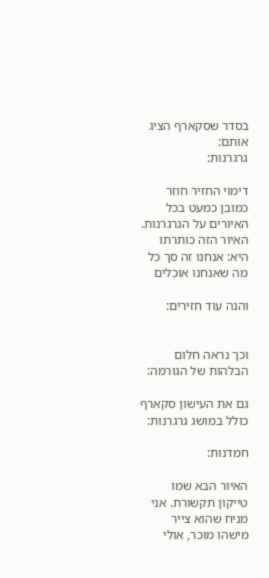בסדר שסקארף הציג אותם:
גרגרנות:

דימוי החזיר חוזר כמובן כמעט בכל האיורים על הגרגרנות.
האיור הזה כותרתו היא: אנחנו זה סך כל מה שאנחנו אוכלים

והנה עוד חזירים:


וכך נראה חלום הבלהות של הגורמה:

גם את העישון סקארף כולל במושג גרגרנות:

חמדנות:

האיור הבא שמו טייקון תקשורת. אני מניח שהוא צייר מישהו מוכר, אולי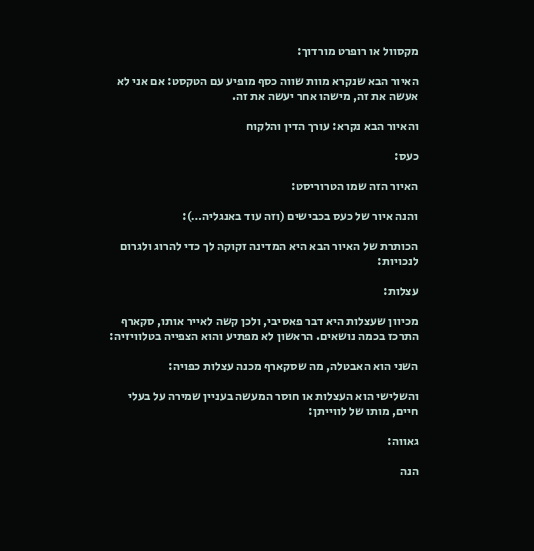מקסוול או רופרט מורדוך:

האיור הבא שנקרא מוות שווה כסף מופיע עם הטקסט: אם אני לא אעשה את זה, מישהו אחר יעשה את זה.

והאיור הבא נקרא: עורך הדין והלקוח

כעס:

האיור הזה שמו הטרוריסט:

והנה איור של כעס בכבישים (וזה עוד באנגליה…):

הכותרת של האיור הבא היא המדינה זקוקה לך כדי להרוג ולגרום לנכויות:

עצלות:

מכיוון שעצלות היא דבר פאסיבי, ולכן קשה לאייר אותו, סקארף התרכז בכמה נושאים. הראשון לא מפתיע והוא הצפייה בטלוויזיה:

השני הוא האבטלה, מה שסקארף מכנה עצלות כפויה:

והשלישי הוא העצלות או חוסר המעשה בעניין שמירה על בעלי חיים, מותו של לווייתן:

גאווה:

הנה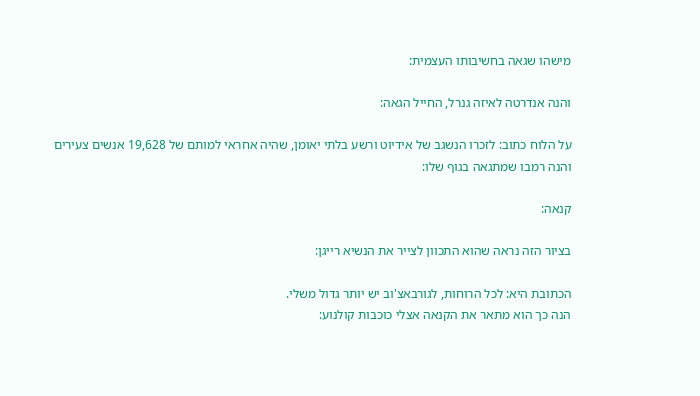מישהו שגאה בחשיבותו העצמית:

והנה אנדרטה לאיזה גנרל, החייל הגאה:

על הלוח כתוב: לזכרו הנשגב של אידיוט ורשע בלתי יאומן, שהיה אחראי למותם של 19,628 אנשים צעירים
והנה רמבו שמתגאה בגוף שלו:

קנאה:

בציור הזה נראה שהוא התכוון לצייר את הנשיא רייגן:

הכתובת היא: לכל הרוחות, לגורבאצ'וב יש יותר גדול משלי.
הנה כך הוא מתאר את הקנאה אצלי כוכבות קולנוע: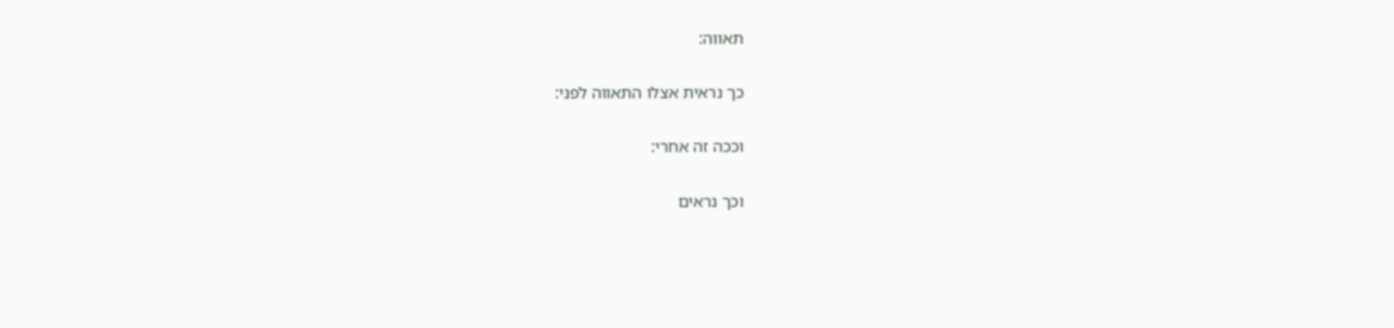תאווה:

כך נראית אצלו התאווה לפני:

וככה זה אחרי:

וכך נראים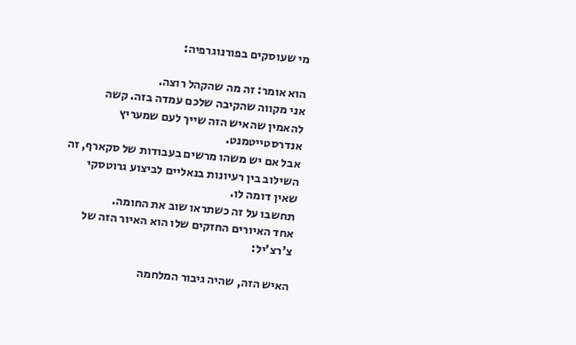מי שעוסקים בפורנוגרפיה:

הוא אומר: זה מה שהקהל רוצה.
אני מקווה שהקיבה שלכם עמדה בזה. קשה להאמין שהאיש הזה שייך לעם שמעריץ אנדרסטייטמנט.
אבל אם יש משהו מרשים בעבודות של סקארף, זה השילוב בין רעיונות בנאליים לביצוע גרוטסקי שאין דומה לו.
תחשבו על זה כשתראו שוב את החומה.
אחד האיורים החזקים שלו הוא האיור הזה של צ'רצ'יל:

האיש הזה, שהיה גיבור המלחמה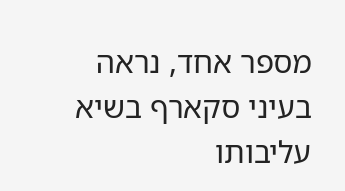מספר אחד, נראה בעיני סקארף בשיא עליבותו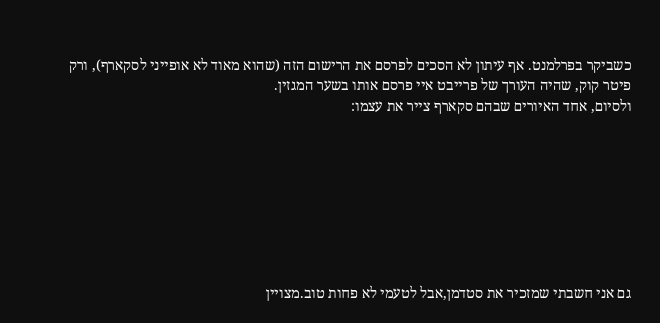כשביקר בפרלמנט. אף עיתון לא הסכים לפרסם את הרישום הזה (שהוא מאוד לא אופייני לסקארף), ורק פיטר קוק, שהיה העורך של פרייבט איי פרסם אותו בשער המגזין.
ולסיום, אחד האיורים שבהם סקארף צייר את עצמו:








גם אני חשבתי שמזכיר את סטדמן,אבל לטעמי לא פחות טוב.מצויין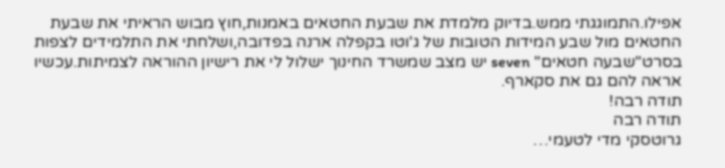אפילו.התמוגגתי ממש.בדיוק מלמדת את שבעת החטאים באמנות,חוץ מבוש הראיתי את שבעת החטאים מול שבע המידות הטובות של ג'וטו בקפלה ארנה בפדובה,ושלחתי את התלמידים לצפות בסרט"שבעה חטאים" seven יש מצב שמשרד החינוך ישלול לי את רישיון ההוראה לצמיתות.עכשיו אראה להם גם את סקארף.
תודה רבה!
תודה רבה
גרוטסקי מדי לטעמי…